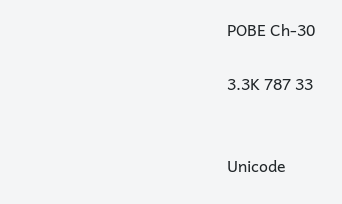POBE Ch-30

3.3K 787 33


Unicode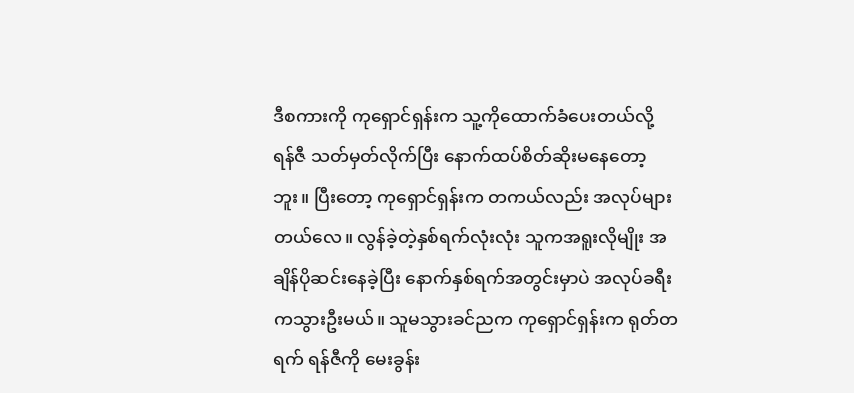ဒီစကားကို ကုရှောင်ရှန်းက သူ့ကိုထောက်ခံပေးတယ်လို့ ရန်ဇီ သတ်မှတ်လိုက်ပြီး နောက်ထပ်စိတ်ဆိုးမနေတော့ဘူး။ ပြီးတော့ ကုရှောင်ရှန်းက တကယ်လည်း အလုပ်များတယ်လေ။ လွန်ခဲ့တဲ့နှစ်ရက်လုံးလုံး သူကအရူးလိုမျိုး အချိန်ပိုဆင်းနေခဲ့ပြီး နောက်နှစ်ရက်အတွင်းမှာပဲ အလုပ်ခရီးကသွားဦးမယ်။ သူမသွားခင်ညက ကုရှောင်ရှန်းက ရုတ်တရက် ရန်ဇီကို မေးခွန်း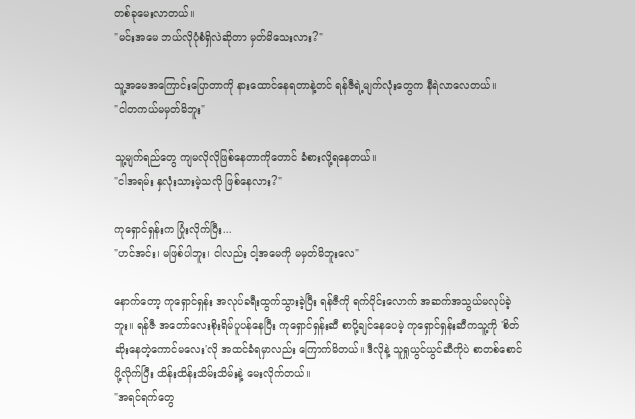တစ်ခုမေးလာတယ်။
"မင်းအမေ ဘယ်လိုပုံစံရှိလဲဆိုတာ မှတ်မိသေးလား?"

သူ့အမေအကြောင်းပြောတာကို နားထောင်နေရတာနဲ့တင် ရန်ဇီရဲ့မျက်လုံးတွေက နီရဲလာလေတယ်။
"ငါတကယ်မမှတ်မိဘူး"

သူ့မျက်ရည်တွေ ကျမလိုလိုဖြစ်နေတာကိုတောင် ခံစားလို့ရနေတယ်။
"ငါအရမ်း နှလုံးသားမဲ့သလို ဖြစ်နေလား?"

ကုရှောင်ရှန်းက ပြုံးလိုက်ပြီး...
"ဟင်အင်း၊ မဖြစ်ပါဘူး၊ ငါလည်း ငါ့အမေကို မမှတ်မိဘူးလေ"

နောက်တော့ ကုရှောင်ရှန်း အလုပ်ခရီးထွက်သွားခဲ့ပြီး ရန်ဇီကို ရက်ပိုင်းလောက် အဆက်အသွယ်မလုပ်ခဲ့ဘူး။ ရန်ဇီ အတော်လေးစိုးရိမ်ပူပန်နေပြီး ကုရှောင်ရှန်းဆီ စာပို့ချင်နေပေမဲ့ ကုရှောင်ရှန်းဆီကသူ့ကို 'စိတ်ဆိုးနေတဲ့ကောင်မလေး'လို အထင်ခံရမှာလည်း ကြောက်မိတယ်။ ဒီလိုနဲ့ သူရှုယွင်ယွင်ဆီကိုပဲ စာတစ်စောင်ပို့လိုက်ပြီး ထိန်းထိန်းသိမ်းသိမ်းနဲ့ မေးလိုက်တယ်။
"အရင်ရက်တွေ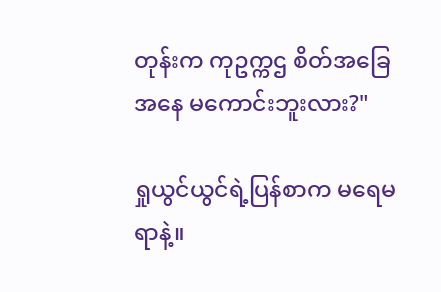တုန်းက ကုဥက္ကဌ စိတ်အခြေအနေ မကောင်းဘူးလား?"

ရှုယွင်ယွင်ရဲ့ပြန်စာက မရေမရာနဲ့။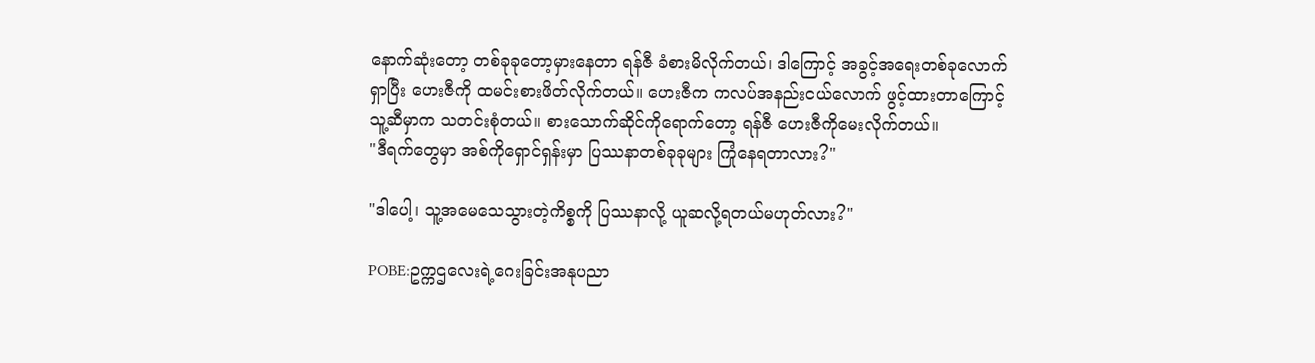နောက်ဆုံးတော့ တစ်ခုခုတော့မှားနေတာ ရန်ဇီ ခံစားမိလိုက်တယ်၊ ဒါကြောင့် အခွင့်အရေးတစ်ခုလောက်ရှာပြီး ဟေးဇီကို ထမင်းစားဖိတ်လိုက်တယ်။ ဟေးဇီက ကလပ်အနည်းငယ်လောက် ဖွင့်ထားတာကြောင့် သူ့ဆီမှာက သတင်းစုံတယ်။ စားသောက်ဆိုင်ကိုရောက်တော့ ရန်ဇီ ဟေးဇီကိုမေးလိုက်တယ်။
"ဒီရက်တွေမှာ အစ်ကိုရှောင်ရှန်းမှာ ပြဿနာတစ်ခုခုများ ကြုံနေရတာလား?"

"ဒါပေါ့၊ သူ့အမေသေသွားတဲ့ကိစ္စကို ပြဿနာလို့ ယူဆလို့ရတယ်မဟုတ်လား?"

POBE:ဥက္ကဌလေးရဲ့ဂေးခြင်းအနုပညာ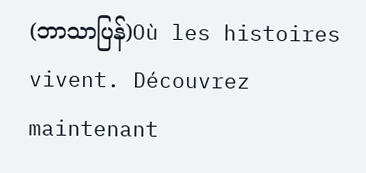(ဘာသာပြန်)Où les histoires vivent. Découvrez maintenant